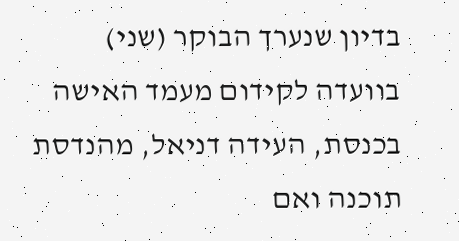בדיון שנערך הבוקר (שני) בוועדה לקידום מעמד האישה בכנסת, העידה דניאל, מהנדסת תוכנה ואם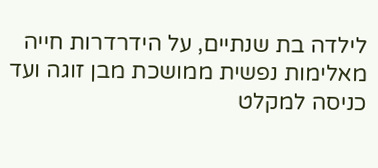לילדה בת שנתיים, על הידרדרות חייה מאלימות נפשית ממושכת מבן זוגה ועד כניסה למקלט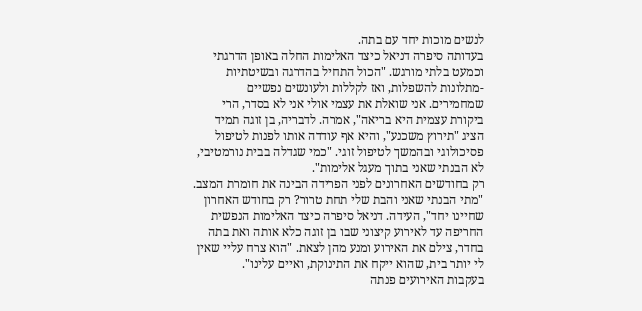לנשים מוכות יחד עם בתה.
בעדותה סיפרה דניאל כיצד האלימות החלה באופן הדרגתי וכמעט בלתי מורגש. "הכול התחיל בהדרגה ובשיטתיות -מתלונות להשפלות, ואז לקללות ולעונשים נפשיים שמחמירים. אני שואלת את עצמי אולי אני לא בסדר, הרי ביקורת עצמית היא בריאה", אמרה. לדבריה, בן זוגה תמיד הציג "תירוץ משכנע", והיא אף עודדה אותו לפנות לטיפול פסיכולוגי ובהמשך לטיפול זוגי. "כמי שגדלה בבית נורמטיבי, לא הבנתי שאני בתוך מעגל אלימות".
רק בחודשים האחרונים לפני הפרידה הבינה את חומרת המצב. "מתי הבנתי שאני והבת שלי תחת טרור? רק בחודש האחרון שחיינו יחד", העידה. דניאל סיפרה כיצד האלימות הנפשית החריפה עד לאירוע קיצוני שבו בן זוגה כלא אותה ואת בתה בחדר, צילם את האירוע ומנע מהן לצאת. "הוא צרח עליי שאין לי יותר בית, שהוא ייקח את התינוקת, ואיים עלינו".
בעקבות האירועים פנתה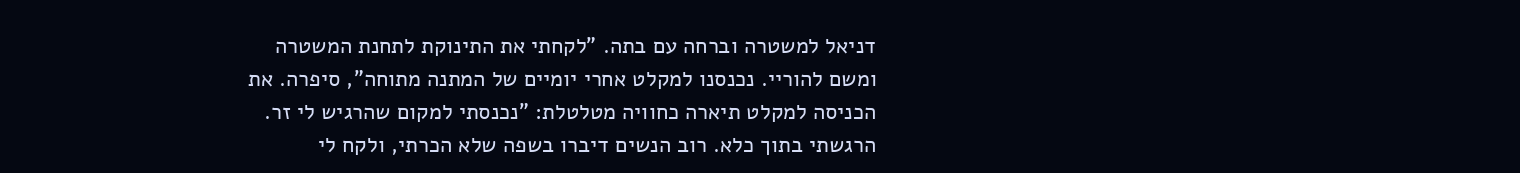דניאל למשטרה וברחה עם בתה. "לקחתי את התינוקת לתחנת המשטרה ומשם להוריי. נכנסנו למקלט אחרי יומיים של המתנה מתוחה", סיפרה. את הכניסה למקלט תיארה כחוויה מטלטלת: "נכנסתי למקום שהרגיש לי זר. הרגשתי בתוך כלא. רוב הנשים דיברו בשפה שלא הכרתי, ולקח לי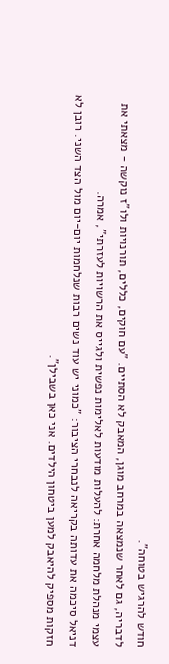חודש להרגיש בטוחה".
לדבריה, גם לאחר שנמצאה במרחב מוגן, המאבק לא הסתיים. "עם חוקים, כללים, תורנויות ולו"ז נוקשה - מצאתי את עצמי מנהלת מלחמה אחרת: להעלות מודעות לאלימות נפשית ולגייס את הרשויות לעזרתי", אמרה.
דניאל סיכמה את עדותה בקריאה לנבחרי הציבור: "כמוני יש עוד נשים רבות שנלחמות יום-יום מול הצד השני. רובן לא חזקות מספיק להיאבק למען ביטחון הילדים. אני כאן בשבילן".